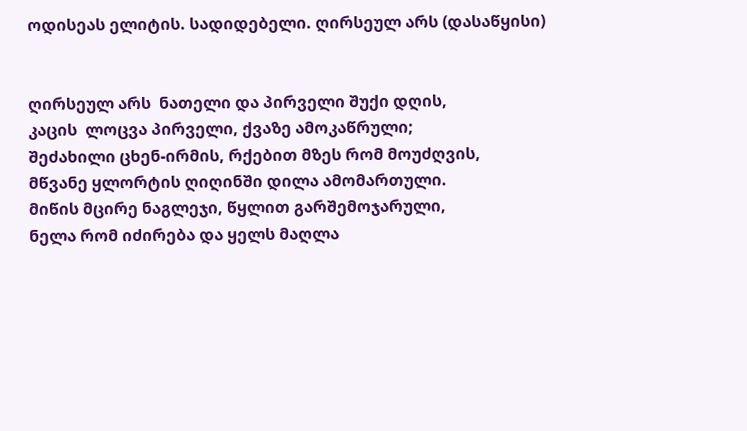ოდისეას ელიტის. სადიდებელი. ღირსეულ არს (დასაწყისი)


ღირსეულ არს  ნათელი და პირველი შუქი დღის,
კაცის  ლოცვა პირველი, ქვაზე ამოკაწრული;
შეძახილი ცხენ-ირმის, რქებით მზეს რომ მოუძღვის,
მწვანე ყლორტის ღიღინში დილა ამომართული.
მიწის მცირე ნაგლეჯი, წყლით გარშემოჯარული,
ნელა რომ იძირება და ყელს მაღლა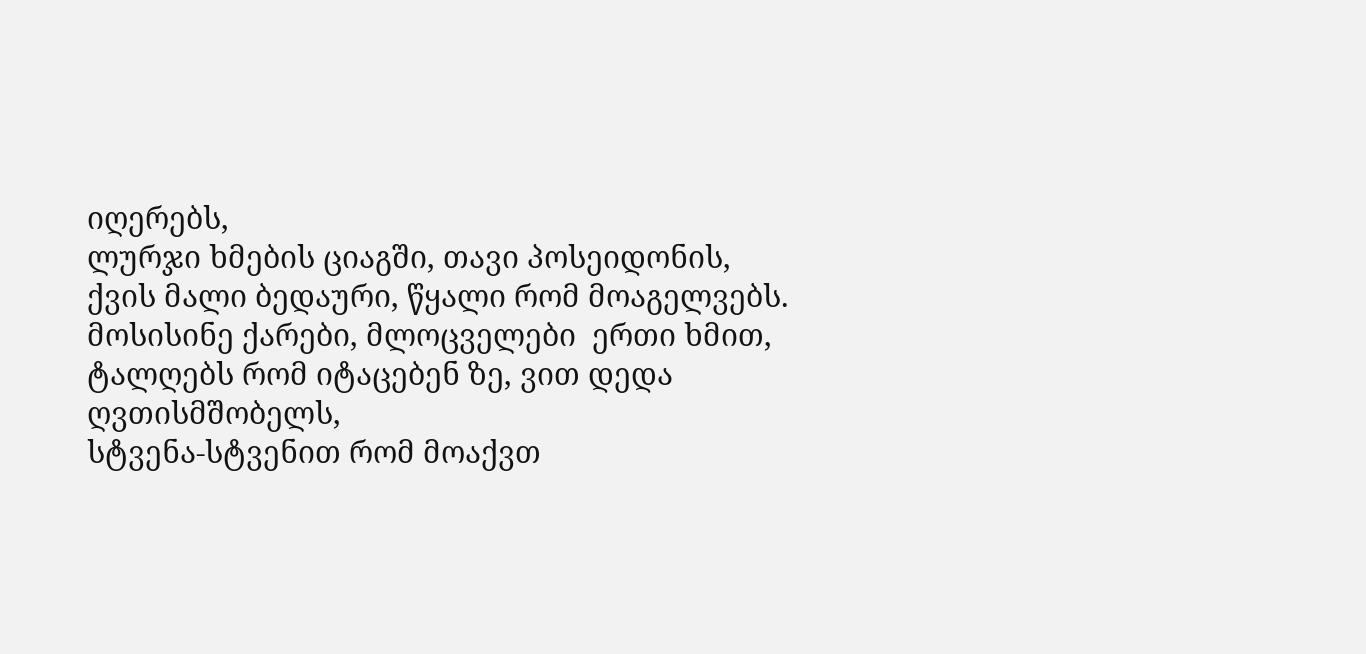იღერებს,
ლურჯი ხმების ციაგში, თავი პოსეიდონის,
ქვის მალი ბედაური, წყალი რომ მოაგელვებს.
მოსისინე ქარები, მლოცველები  ერთი ხმით,
ტალღებს რომ იტაცებენ ზე, ვით დედა ღვთისმშობელს,
სტვენა-სტვენით რომ მოაქვთ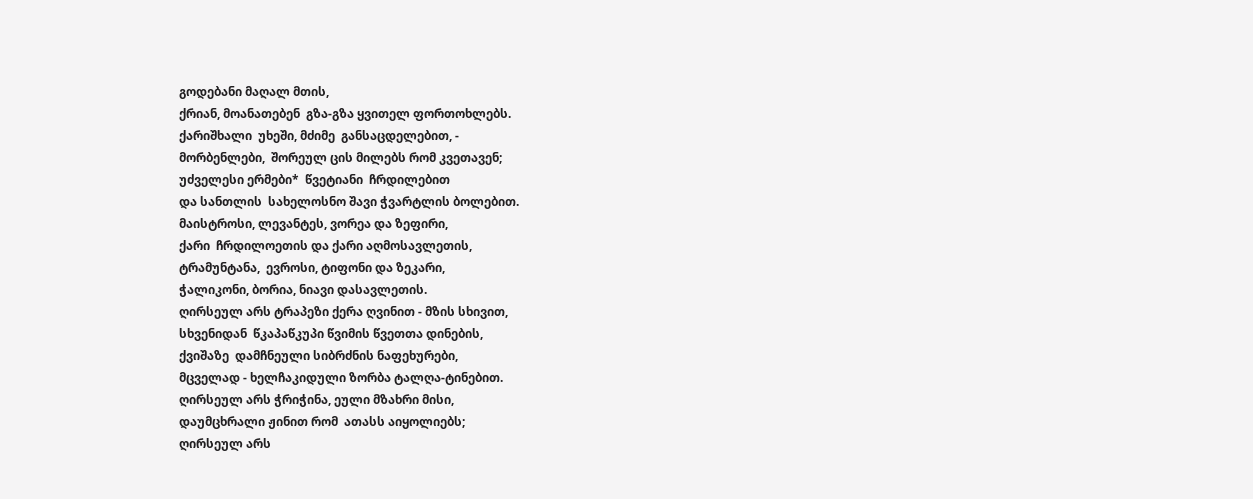გოდებანი მაღალ მთის,
ქრიან, მოანათებენ  გზა-გზა ყვითელ ფორთოხლებს.
ქარიშხალი  უხეში, მძიმე  განსაცდელებით, -
მორბენლები,  შორეულ ცის მილებს რომ კვეთავენ;
უძველესი ერმები*  წვეტიანი  ჩრდილებით
და სანთლის  სახელოსნო შავი ჭვარტლის ბოლებით.
მაისტროსი, ლევანტეს, ვორეა და ზეფირი,
ქარი  ჩრდილოეთის და ქარი აღმოსავლეთის,
ტრამუნტანა,  ევროსი, ტიფონი და ზეკარი,
ჭალიკონი, ბორია, ნიავი დასავლეთის.
ღირსეულ არს ტრაპეზი ქერა ღვინით - მზის სხივით,
სხვენიდან  წკაპაწკუპი წვიმის წვეთთა დინების,
ქვიშაზე  დამჩნეული სიბრძნის ნაფეხურები,
მცველად - ხელჩაკიდული ზორბა ტალღა-ტინებით.
ღირსეულ არს ჭრიჭინა, ეული მზახრი მისი,
დაუმცხრალი ჟინით რომ  ათასს აიყოლიებს;
ღირსეულ არს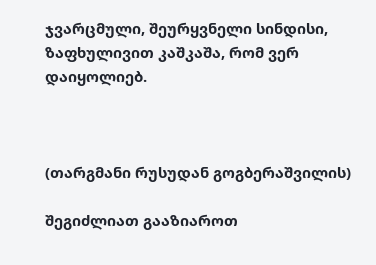ჯვარცმული, შეურყვნელი სინდისი,
ზაფხულივით კაშკაშა, რომ ვერ დაიყოლიებ.



(თარგმანი რუსუდან გოგბერაშვილის)

შეგიძლიათ გააზიაროთ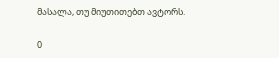მასალა, თუ მიუთითებთ ავტორს.

0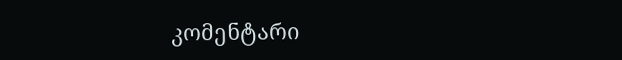კომენტარი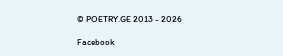© POETRY.GE 2013 - 2026

Facebook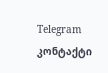Telegram კონტაქტი